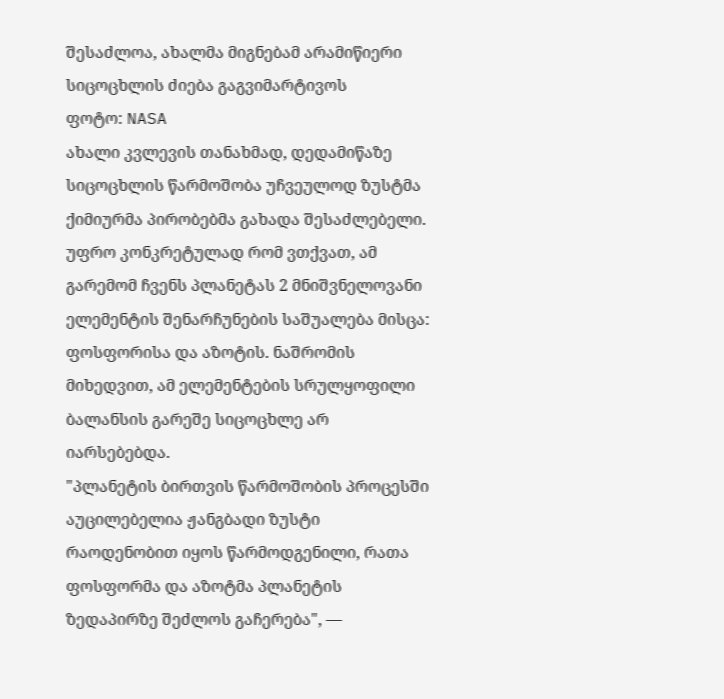შესაძლოა, ახალმა მიგნებამ არამიწიერი სიცოცხლის ძიება გაგვიმარტივოს
ფოტო: NASA
ახალი კვლევის თანახმად, დედამიწაზე სიცოცხლის წარმოშობა უჩვეულოდ ზუსტმა ქიმიურმა პირობებმა გახადა შესაძლებელი. უფრო კონკრეტულად რომ ვთქვათ, ამ გარემომ ჩვენს პლანეტას 2 მნიშვნელოვანი ელემენტის შენარჩუნების საშუალება მისცა: ფოსფორისა და აზოტის. ნაშრომის მიხედვით, ამ ელემენტების სრულყოფილი ბალანსის გარეშე სიცოცხლე არ იარსებებდა.
"პლანეტის ბირთვის წარმოშობის პროცესში აუცილებელია ჟანგბადი ზუსტი რაოდენობით იყოს წარმოდგენილი, რათა ფოსფორმა და აზოტმა პლანეტის ზედაპირზე შეძლოს გაჩერება", —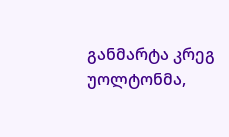განმარტა კრეგ უოლტონმა,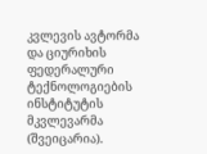კვლევის ავტორმა და ციურიხის ფედერალური ტექნოლოგიების ინსტიტუტის მკვლევარმა (შვეიცარია).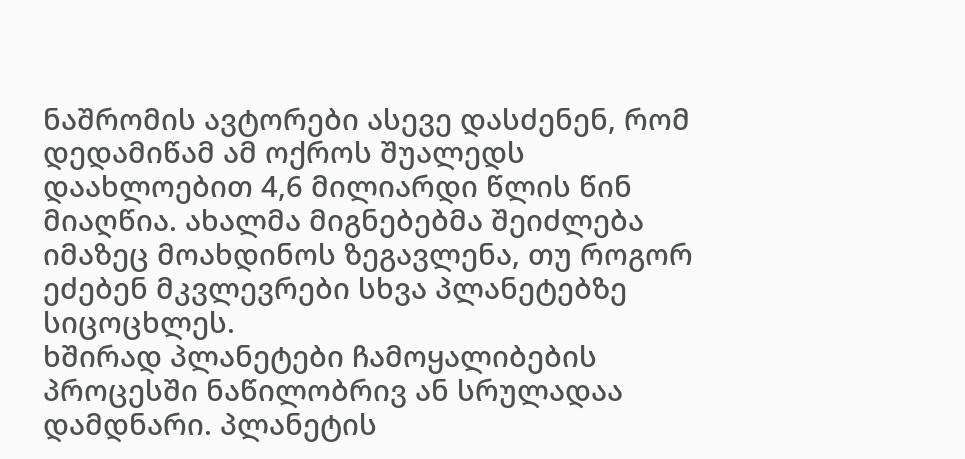ნაშრომის ავტორები ასევე დასძენენ, რომ დედამიწამ ამ ოქროს შუალედს დაახლოებით 4,6 მილიარდი წლის წინ მიაღწია. ახალმა მიგნებებმა შეიძლება იმაზეც მოახდინოს ზეგავლენა, თუ როგორ ეძებენ მკვლევრები სხვა პლანეტებზე სიცოცხლეს.
ხშირად პლანეტები ჩამოყალიბების პროცესში ნაწილობრივ ან სრულადაა დამდნარი. პლანეტის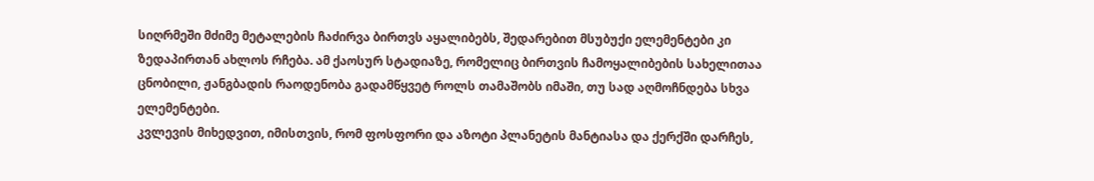სიღრმეში მძიმე მეტალების ჩაძირვა ბირთვს აყალიბებს, შედარებით მსუბუქი ელემენტები კი ზედაპირთან ახლოს რჩება. ამ ქაოსურ სტადიაზე, რომელიც ბირთვის ჩამოყალიბების სახელითაა ცნობილი, ჟანგბადის რაოდენობა გადამწყვეტ როლს თამაშობს იმაში, თუ სად აღმოჩნდება სხვა ელემენტები.
კვლევის მიხედვით, იმისთვის, რომ ფოსფორი და აზოტი პლანეტის მანტიასა და ქერქში დარჩეს,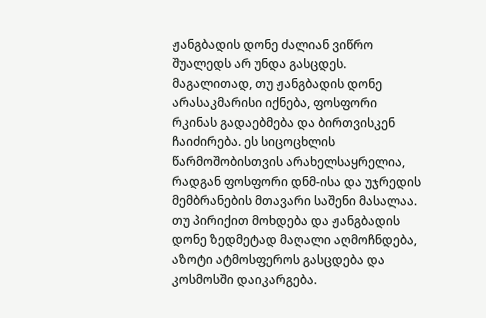ჟანგბადის დონე ძალიან ვიწრო შუალედს არ უნდა გასცდეს. მაგალითად, თუ ჟანგბადის დონე არასაკმარისი იქნება, ფოსფორი რკინას გადაებმება და ბირთვისკენ ჩაიძირება. ეს სიცოცხლის წარმოშობისთვის არახელსაყრელია, რადგან ფოსფორი დნმ-ისა და უჯრედის მემბრანების მთავარი საშენი მასალაა. თუ პირიქით მოხდება და ჟანგბადის დონე ზედმეტად მაღალი აღმოჩნდება, აზოტი ატმოსფეროს გასცდება და კოსმოსში დაიკარგება.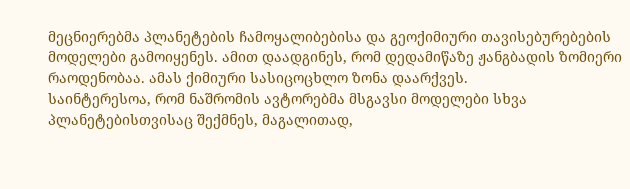მეცნიერებმა პლანეტების ჩამოყალიბებისა და გეოქიმიური თავისებურებების მოდელები გამოიყენეს. ამით დაადგინეს, რომ დედამიწაზე ჟანგბადის ზომიერი რაოდენობაა. ამას ქიმიური სასიცოცხლო ზონა დაარქვეს.
საინტერესოა, რომ ნაშრომის ავტორებმა მსგავსი მოდელები სხვა პლანეტებისთვისაც შექმნეს, მაგალითად,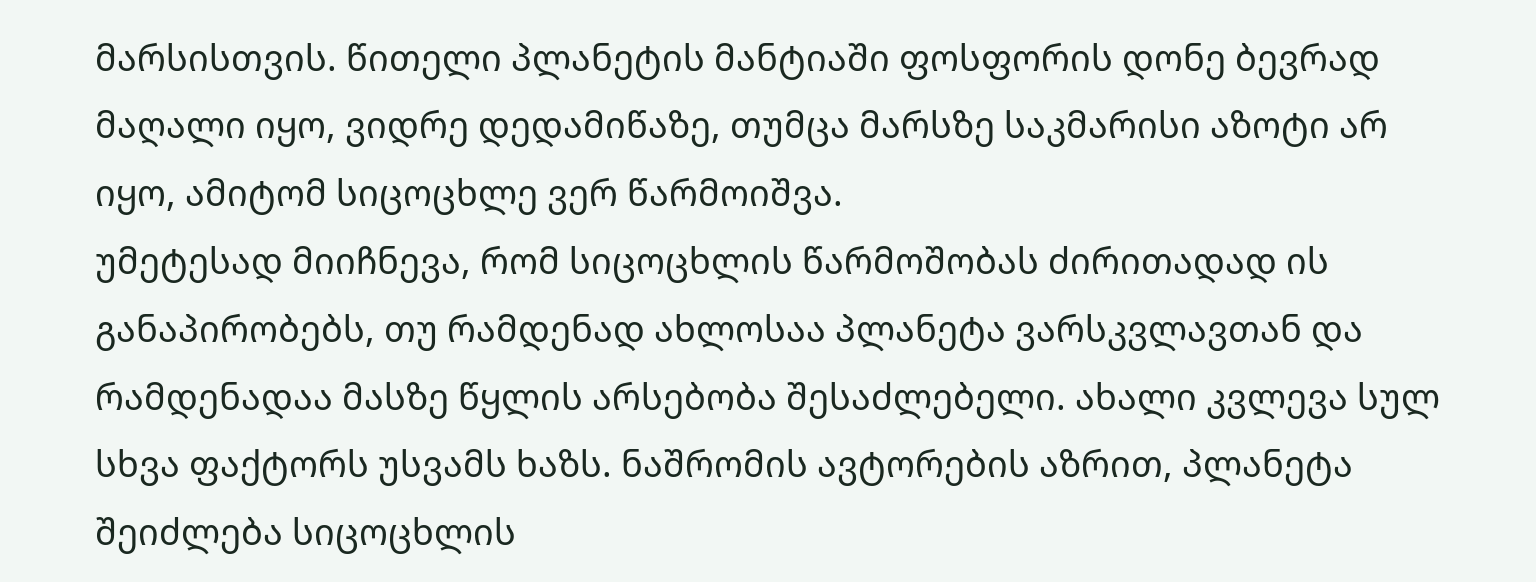მარსისთვის. წითელი პლანეტის მანტიაში ფოსფორის დონე ბევრად მაღალი იყო, ვიდრე დედამიწაზე, თუმცა მარსზე საკმარისი აზოტი არ იყო, ამიტომ სიცოცხლე ვერ წარმოიშვა.
უმეტესად მიიჩნევა, რომ სიცოცხლის წარმოშობას ძირითადად ის განაპირობებს, თუ რამდენად ახლოსაა პლანეტა ვარსკვლავთან და რამდენადაა მასზე წყლის არსებობა შესაძლებელი. ახალი კვლევა სულ სხვა ფაქტორს უსვამს ხაზს. ნაშრომის ავტორების აზრით, პლანეტა შეიძლება სიცოცხლის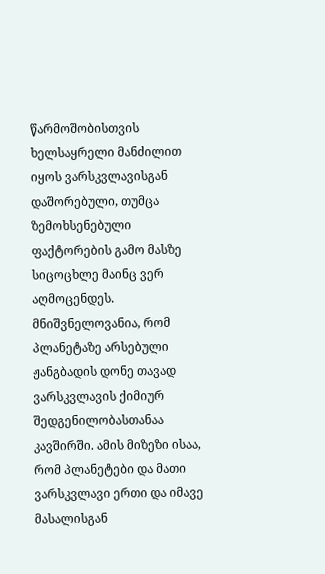წარმოშობისთვის ხელსაყრელი მანძილით იყოს ვარსკვლავისგან დაშორებული, თუმცა ზემოხსენებული ფაქტორების გამო მასზე სიცოცხლე მაინც ვერ აღმოცენდეს.
მნიშვნელოვანია, რომ პლანეტაზე არსებული ჟანგბადის დონე თავად ვარსკვლავის ქიმიურ შედგენილობასთანაა კავშირში. ამის მიზეზი ისაა, რომ პლანეტები და მათი ვარსკვლავი ერთი და იმავე მასალისგან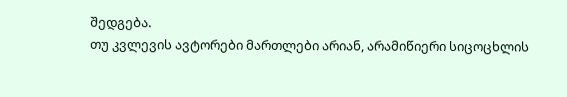შედგება.
თუ კვლევის ავტორები მართლები არიან, არამიწიერი სიცოცხლის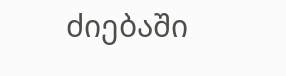ძიებაში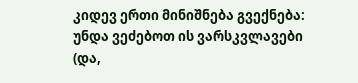კიდევ ერთი მინიშნება გვექნება: უნდა ვეძებოთ ის ვარსკვლავები (და,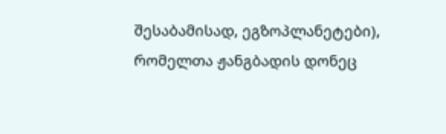შესაბამისად, ეგზოპლანეტები), რომელთა ჟანგბადის დონეც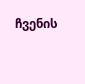ჩვენის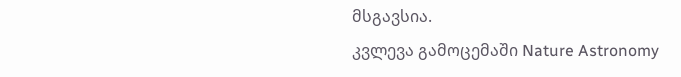მსგავსია.
კვლევა გამოცემაში Nature Astronomy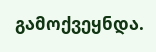გამოქვეყნდა.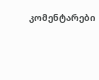კომენტარები